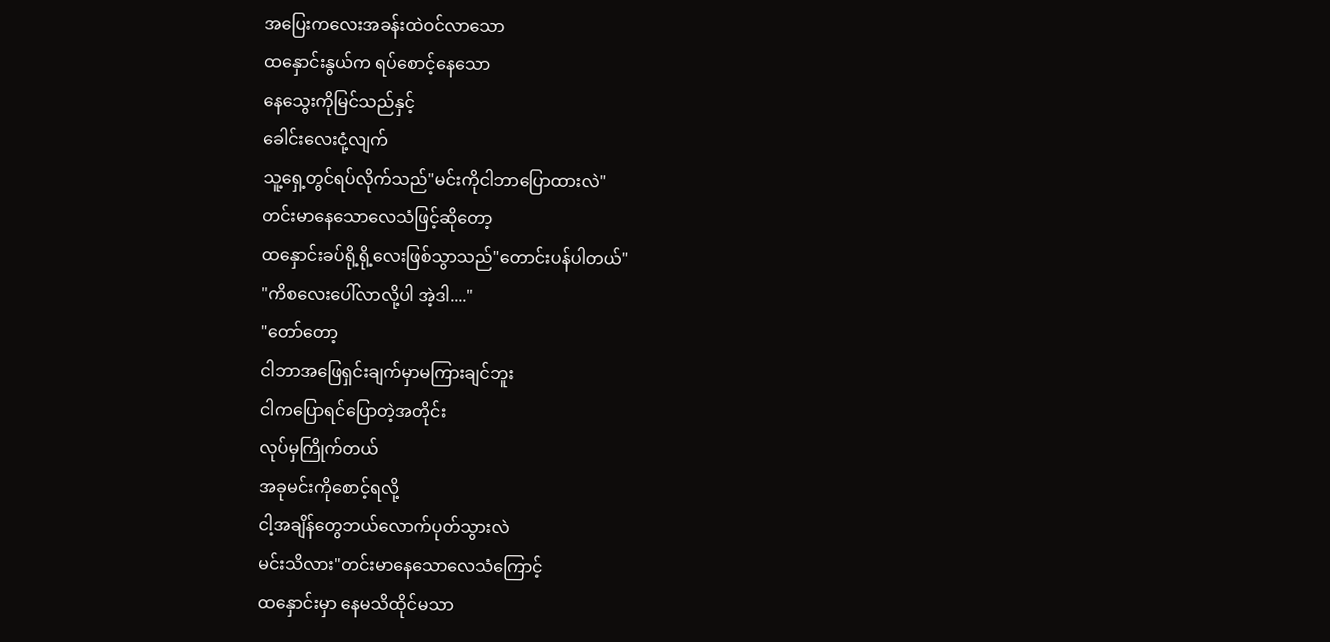အပြေးကလေးအခန်းထဲဝင်လာသော
ထနှောင်းနွယ်က ရပ်စောင့်နေသော
နေသွေးကိုမြင်သည်နှင့်
ခေါင်းလေးငုံ့လျက်
သူ့ရှေ့တွင်ရပ်လိုက်သည်"မင်းကိုငါဘာပြောထားလဲ"
တင်းမာနေသောလေသံဖြင့်ဆိုတော့
ထနှောင်းခပ်ရို့ရို့လေးဖြစ်သွာသည်"တောင်းပန်ပါတယ်"
"ကိစလေးပေါ်လာလို့ပါ အဲ့ဒါ...."
"တော်တော့
ငါဘာအဖြေရှင်းချက်မှာမကြားချင်ဘူး
ငါကပြောရင်ပြောတဲ့အတိုင်း
လုပ်မှကြိုက်တယ်
အခုမင်းကိုစောင့်ရလို့
ငါ့အချိန်တွေဘယ်လောက်ပုတ်သွားလဲ
မင်းသိလား"တင်းမာနေသောလေသံကြောင့်
ထနှောင်းမှာ နေမသိထိုင်မသာ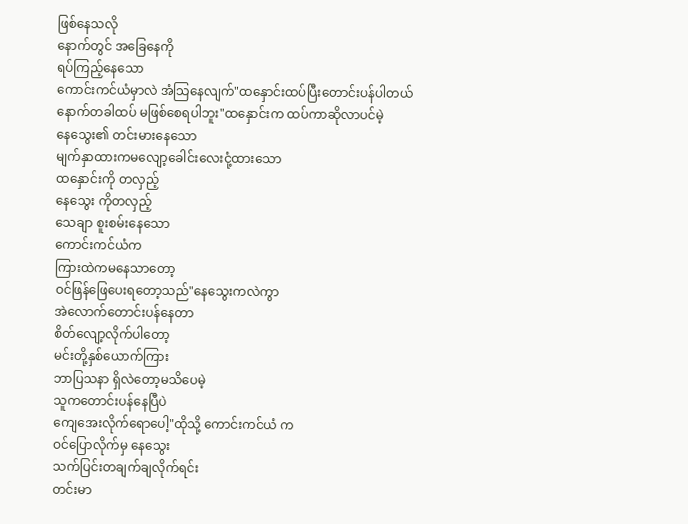ဖြစ်နေသလို
နောက်တွင် အခြေနေကို
ရပ်ကြည့်နေသော
ကောင်းကင်ယံမှာလဲ အံသြနေလျက်"ထနှောင်းထပ်ပြီးတောင်းပန်ပါတယ်
နောက်တခါထပ် မဖြစ်စေရပါဘူး"ထနှောင်းက ထပ်ကာဆိုလာပင်မဲ့
နေသွေး၏ တင်းမားနေသော
မျက်နှာထားကမလျော့ခေါင်းလေးငုံ့ထားသော
ထနှောင်းကို တလှည့်
နေသွေး ကိုတလှည့်
သေချာ စူးစမ်းနေသော
ကောင်းကင်ယံက
ကြားထဲကမနေသာတော့
ဝင်ဖြန်ဖြေပေးရတော့သည်"နေသွေးကလဲကွာ
အဲလောက်တောင်းပန်နေတာ
စိတ်လျော့လိုက်ပါတော့
မင်းတို့နှစ်ယောက်ကြား
ဘာပြသနာ ရှိလဲတော့မသိပေမဲ့
သူကတောင်းပန်နေပြီပဲ
ကျေအေးလိုက်ရောပေါ့"ထိုသို့ ကောင်းကင်ယံ က
ဝင်ပြောလိုက်မှ နေသွေး
သက်ပြင်းတချက်ချလိုက်ရင်း
တင်းမာ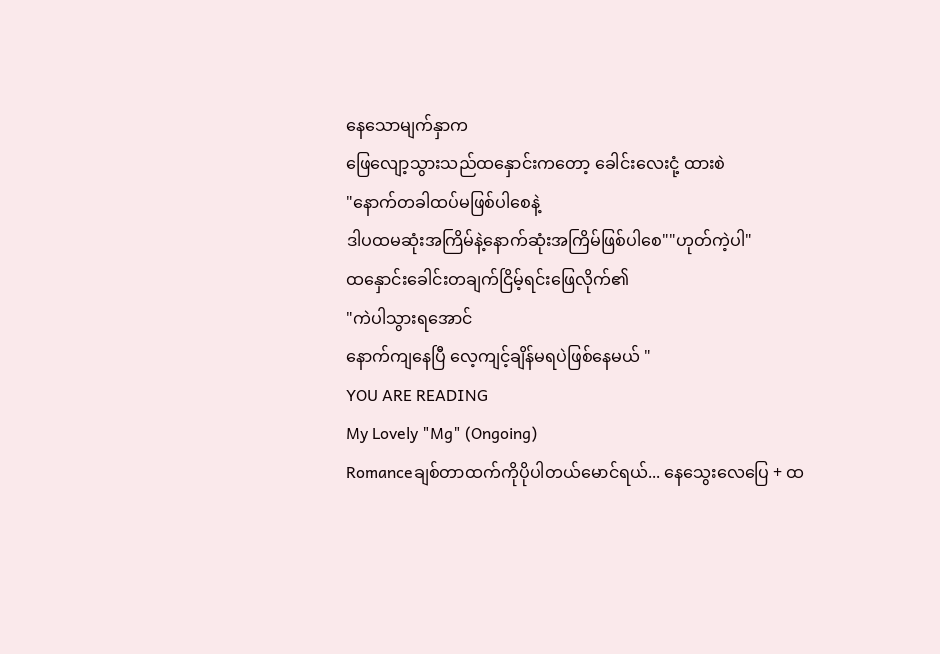နေသောမျက်နှာက
ဖြေလျော့သွားသည်ထနှောင်းကတော့ ခေါင်းလေးငုံ့ ထားစဲ
"နောက်တခါထပ်မဖြစ်ပါစေနဲ့
ဒါပထမဆုံးအကြိမ်နဲ့နောက်ဆုံးအကြိမ်ဖြစ်ပါစေ""ဟုတ်ကဲ့ပါ"
ထနှောင်းခေါင်းတချက်ငြိမ့်ရင်းဖြေလိုက်၏
"ကဲပါသွားရအောင်
နောက်ကျနေပြီ လေ့ကျင့်ချိန်မရပဲဖြစ်နေမယ် "
YOU ARE READING
My Lovely "Mg" (Ongoing)
Romanceချစ်တာထက်ကိုပိုပါတယ်မောင်ရယ်... နေသွေးလေပြေ + ထ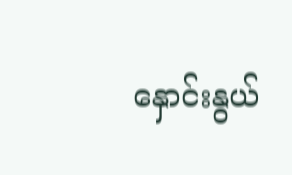နှောင်းနွယ်